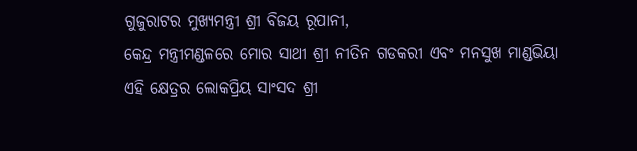ଗୁଜୁରାଟର ମୁଖ୍ୟମନ୍ତ୍ରୀ ଶ୍ରୀ ବିଜୟ ରୂପାନୀ,
କେନ୍ଦ୍ର ମନ୍ତ୍ରୀମଣ୍ଡଳରେ ମୋର ସାଥୀ ଶ୍ରୀ ନୀତିନ ଗଡକରୀ ଏବଂ ମନସୁଖ ମାଣ୍ଡଭିୟା
ଏହି କ୍ଷେତ୍ରର ଲୋକପ୍ରିୟ ସାଂସଦ ଶ୍ରୀ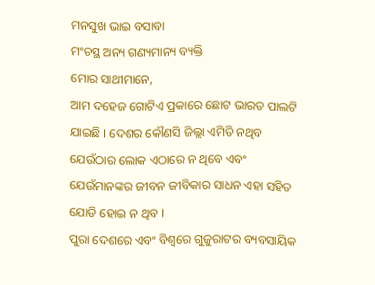ମନସୁଖ ଭାଇ ବସାବା
ମଂଚସ୍ଥ ଅନ୍ୟ ଗଣ୍ୟମାନ୍ୟ ବ୍ୟକ୍ତି
ମୋର ସାଥୀମାନେ,
ଆମ ଦହେଜ ଗୋଟିଏ ପ୍ରକାରେ ଛୋଟ ଭାରତ ପାଲଟି ଯାଇଛି । ଦେଶର କୌଣସି ଜିଲ୍ଲା ଏମିତି ନଥିବ ଯେଉଁଠାର ଲୋକ ଏଠାରେ ନ ଥିବେ ଏବଂ ଯେଉଁମାନଙ୍କର ଜୀବନ ଜୀବିକାର ସାଧନ ଏହା ସହିତ ଯୋଡି ହୋଇ ନ ଥିବ ।
ପୁରା ଦେଶରେ ଏବଂ ବିଶ୍ୱରେ ଗୁଜୁରାଟର ବ୍ୟବସାୟିକ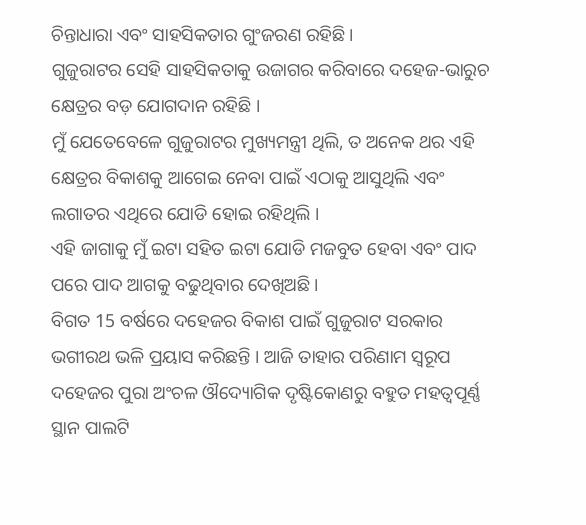ଚିନ୍ତାଧାରା ଏବଂ ସାହସିକତାର ଗୁଂଜରଣ ରହିଛି ।
ଗୁଜୁରାଟର ସେହି ସାହସିକତାକୁ ଉଜାଗର କରିବାରେ ଦହେଜ-ଭାରୁଚ କ୍ଷେତ୍ରର ବଡ଼ ଯୋଗଦାନ ରହିଛି ।
ମୁଁ ଯେତେବେଳେ ଗୁଜୁରାଟର ମୁଖ୍ୟମନ୍ତ୍ରୀ ଥିଲି, ତ ଅନେକ ଥର ଏହି କ୍ଷେତ୍ରର ବିକାଶକୁ ଆଗେଇ ନେବା ପାଇଁ ଏଠାକୁ ଆସୁଥିଲି ଏବଂ ଲଗାତର ଏଥିରେ ଯୋଡି ହୋଇ ରହିଥିଲି ।
ଏହି ଜାଗାକୁ ମୁଁ ଇଟା ସହିତ ଇଟା ଯୋଡି ମଜବୁତ ହେବା ଏବଂ ପାଦ ପରେ ପାଦ ଆଗକୁ ବଢୁଥିବାର ଦେଖିଅଛି ।
ବିଗତ 15 ବର୍ଷରେ ଦହେଜର ବିକାଶ ପାଇଁ ଗୁଜୁରାଟ ସରକାର ଭଗୀରଥ ଭଳି ପ୍ରୟାସ କରିଛନ୍ତି । ଆଜି ତାହାର ପରିଣାମ ସ୍ୱରୂପ ଦହେଜର ପୁରା ଅଂଚଳ ଔଦ୍ୟୋଗିକ ଦୃଷ୍ଟିକୋଣରୁ ବହୁତ ମହତ୍ୱପୂର୍ଣ୍ଣ ସ୍ଥାନ ପାଲଟି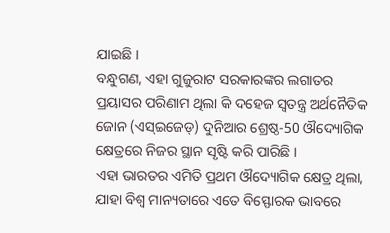ଯାଇଛି ।
ବନ୍ଧୁଗଣ, ଏହା ଗୁଜୁରାଟ ସରକାରଙ୍କର ଲଗାତର ପ୍ରୟାସର ପରିଣାମ ଥିଲା କି ଦହେଜ ସ୍ୱତନ୍ତ୍ର ଅର୍ଥନୈତିକ ଜୋନ (ଏସ୍ଇଜେଡ୍) ଦୁନିଆର ଶ୍ରେଷ୍ଠ-50 ଔଦ୍ୟୋଗିକ କ୍ଷେତ୍ରରେ ନିଜର ସ୍ଥାନ ସୃଷ୍ଟି କରି ପାରିଛି ।
ଏହା ଭାରତର ଏମିତି ପ୍ରଥମ ଔଦ୍ୟୋଗିକ କ୍ଷେତ୍ର ଥିଲା, ଯାହା ବିଶ୍ୱ ମାନ୍ୟତାରେ ଏତେ ବିସ୍ଫୋରକ ଭାବରେ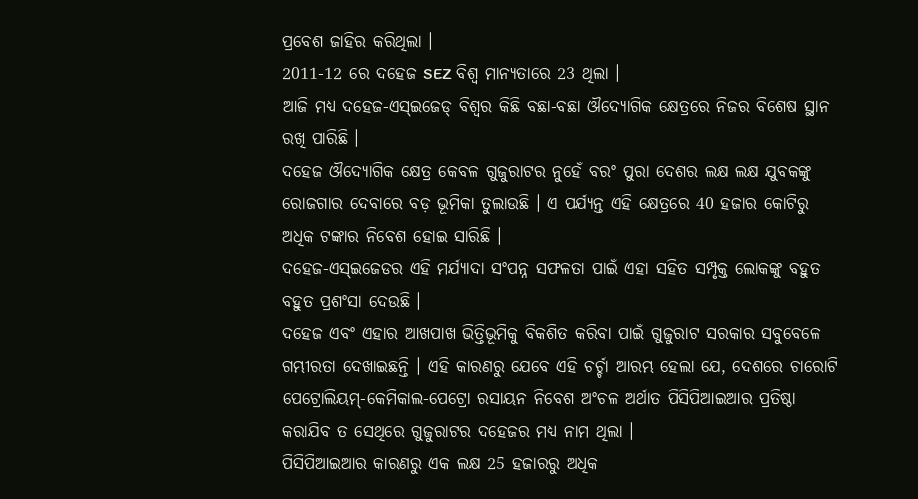ପ୍ରବେଶ ଜାହିର କରିଥିଲା ।
2011-12 ରେ ଦହେଜ SEZ ବିଶ୍ୱ ମାନ୍ୟତାରେ 23 ଥିଲା ।
ଆଜି ମଧ୍ୟ ଦହେଜ-ଏସ୍ଇଜେଡ୍ ବିଶ୍ୱର କିଛି ବଛା-ବଛା ଔଦ୍ୟୋଗିକ କ୍ଷେତ୍ରରେ ନିଜର ବିଶେଷ ସ୍ଥାନ ରଖି ପାରିଛି ।
ଦହେଜ ଔଦ୍ୟୋଗିକ କ୍ଷେତ୍ର କେବଳ ଗୁଜୁରାଟର ନୁହେଁ ବରଂ ପୁରା ଦେଶର ଲକ୍ଷ ଲକ୍ଷ ଯୁବକଙ୍କୁ ରୋଜଗାର ଦେବାରେ ବଡ଼ ଭୂମିକା ତୁଲାଉଛି । ଏ ପର୍ଯ୍ୟନ୍ତ ଏହି କ୍ଷେତ୍ରରେ 40 ହଜାର କୋଟିରୁ ଅଧିକ ଟଙ୍କାର ନିବେଶ ହୋଇ ସାରିଛି ।
ଦହେଜ-ଏସ୍ଇଜେଡର ଏହି ମର୍ଯ୍ୟାଦା ସଂପନ୍ନ ସଫଳତା ପାଇଁ ଏହା ସହିତ ସମ୍ପୃକ୍ତ ଲୋକଙ୍କୁ ବହୁତ ବହୁତ ପ୍ରଶଂସା ଦେଉଛି ।
ଦହେଜ ଏବଂ ଏହାର ଆଖପାଖ ଭିତ୍ତିଭୂମିକୁ ବିକଶିତ କରିବା ପାଇଁ ଗୁଜୁରାଟ ସରକାର ସବୁବେଳେ ଗମ୍ଭୀରତା ଦେଖାଇଛନ୍ତି । ଏହି କାରଣରୁ ଯେବେ ଏହି ଚର୍ଚ୍ଚା ଆରମ୍ଭ ହେଲା ଯେ, ଦେଶରେ ଚାରୋଟି ପେଟ୍ରୋଲିୟମ୍-କେମିକାଲ-ପେଟ୍ରୋ ରସାୟନ ନିବେଶ ଅଂଚଳ ଅର୍ଥାତ ପିସିପିଆଇଆର ପ୍ରତିଷ୍ଠା କରାଯିବ ତ ସେଥିରେ ଗୁଜୁରାଟର ଦହେଜର ମଧ୍ୟ ନାମ ଥିଲା ।
ପିସିପିଆଇଆର କାରଣରୁ ଏକ ଲକ୍ଷ 25 ହଜାରରୁ ଅଧିକ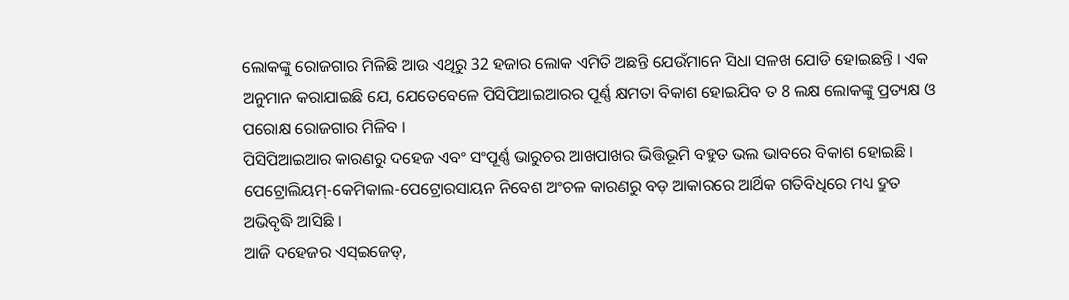ଲୋକଙ୍କୁ ରୋଜଗାର ମିଳିଛି ଆଉ ଏଥିରୁ 32 ହଜାର ଲୋକ ଏମିତି ଅଛନ୍ତି ଯେଉଁମାନେ ସିଧା ସଳଖ ଯୋଡି ହୋଇଛନ୍ତି । ଏକ ଅନୁମାନ କରାଯାଇଛି ଯେ, ଯେତେବେଳେ ପିସିପିଆଇଆରର ପୂର୍ଣ୍ଣ କ୍ଷମତା ବିକାଶ ହୋଇଯିବ ତ 8 ଲକ୍ଷ ଲୋକଙ୍କୁ ପ୍ରତ୍ୟକ୍ଷ ଓ ପରୋକ୍ଷ ରୋଜଗାର ମିଳିବ ।
ପିସିପିଆଇଆର କାରଣରୁ ଦହେଜ ଏବଂ ସଂପୂର୍ଣ୍ଣ ଭାରୁଚର ଆଖପାଖର ଭିତ୍ତିଭୂମି ବହୁତ ଭଲ ଭାବରେ ବିକାଶ ହୋଇଛି । ପେଟ୍ରୋଲିୟମ୍-କେମିକାଲ-ପେଟ୍ରୋରସାୟନ ନିବେଶ ଅଂଚଳ କାରଣରୁ ବଡ଼ ଆକାରରେ ଆର୍ଥିକ ଗତିବିଧିରେ ମଧ୍ୟ ଦ୍ରୁତ ଅଭିବୃଦ୍ଧି ଆସିଛି ।
ଆଜି ଦହେଜର ଏସ୍ଇଜେଡ୍,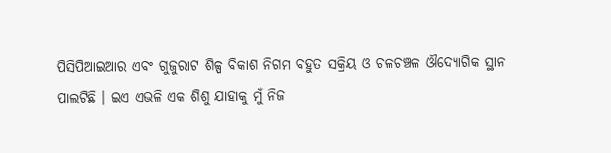ପିସିପିଆଇଆର ଏବଂ ଗୁଜୁରାଟ ଶିଳ୍ପ ବିକାଶ ନିଗମ ବହୁତ ସକ୍ରିୟ ଓ ଚଳଚଞ୍ଚଳ ଔଦ୍ୟୋଗିକ ସ୍ଥାନ ପାଲଟିଛି । ଇଏ ଏଭଳି ଏକ ଶିଶୁ ଯାହାକୁ ମୁଁ ନିଜ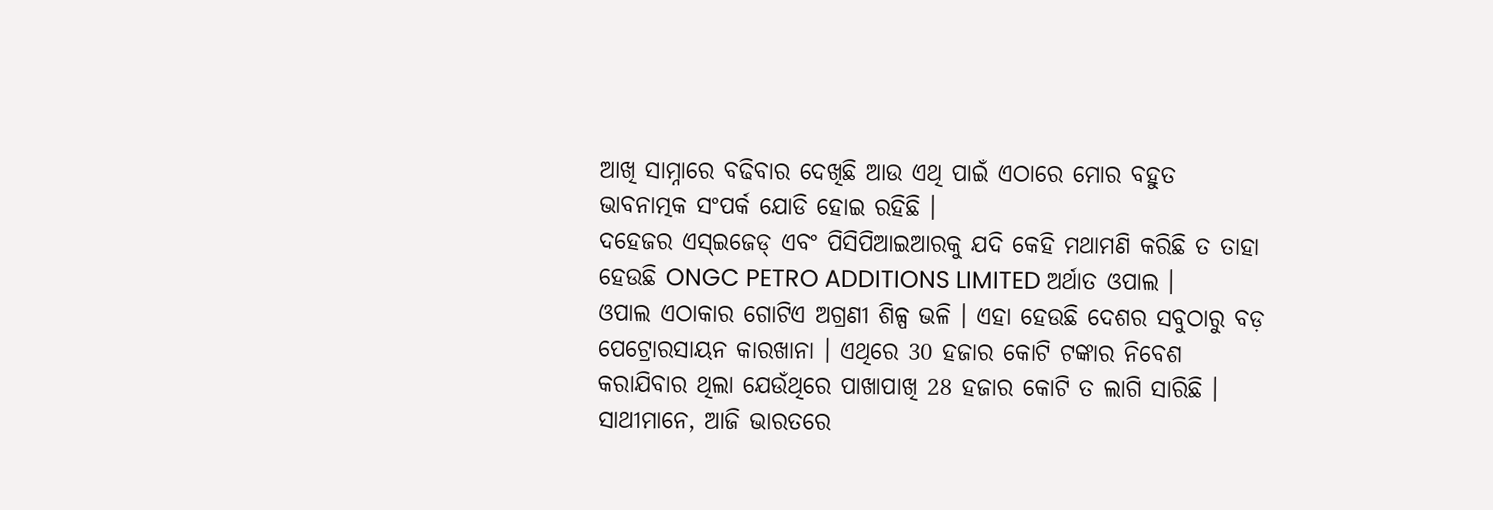ଆଖି ସାମ୍ନାରେ ବଢିବାର ଦେଖିଛି ଆଉ ଏଥି ପାଇଁ ଏଠାରେ ମୋର ବହୁତ ଭାବନାତ୍ମକ ସଂପର୍କ ଯୋଡି ହୋଇ ରହିଛି ।
ଦହେଜର ଏସ୍ଇଜେଡ୍ ଏବଂ ପିସିପିଆଇଆରକୁ ଯଦି କେହି ମଥାମଣି କରିଛି ତ ତାହା ହେଉଛି ONGC PETRO ADDITIONS LIMITED ଅର୍ଥାତ ଓପାଲ ।
ଓପାଲ ଏଠାକାର ଗୋଟିଏ ଅଗ୍ରଣୀ ଶିଳ୍ପ ଭଳି । ଏହା ହେଉଛି ଦେଶର ସବୁଠାରୁ ବଡ଼ ପେଟ୍ରୋରସାୟନ କାରଖାନା । ଏଥିରେ 30 ହଜାର କୋଟି ଟଙ୍କାର ନିବେଶ କରାଯିବାର ଥିଲା ଯେଉଁଥିରେ ପାଖାପାଖି 28 ହଜାର କୋଟି ତ ଲାଗି ସାରିଛି ।
ସାଥୀମାନେ, ଆଜି ଭାରତରେ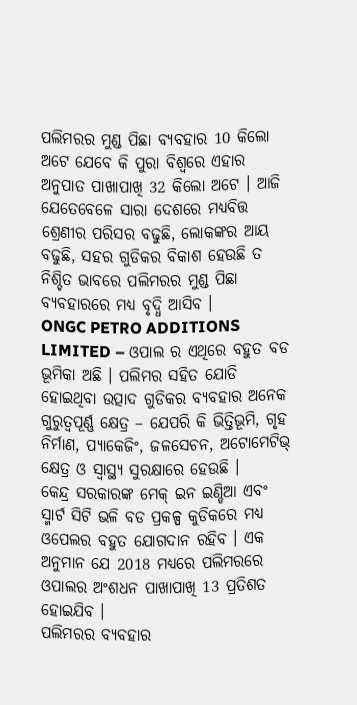ପଲିମରର ମୁଣ୍ଡ ପିଛା ବ୍ୟବହାର 10 କିଲୋ ଅଟେ ଯେବେ କି ପୁରା ବିଶ୍ୱରେ ଏହାର ଅନୁପାତ ପାଖାପାଖି 32 କିଲୋ ଅଟେ । ଆଜି ଯେତେବେଳେ ସାରା ଦେଶରେ ମଧ୍ୟବିତ୍ତ ଶ୍ରେଣୀର ପରିସର ବଢୁଛି, ଲୋକଙ୍କର ଆୟ ବଢୁଛି, ସହର ଗୁଡିକର ବିକାଶ ହେଉଛି ତ ନିଶ୍ଚିତ ଭାବରେ ପଲିମରର ମୁଣ୍ଡ ପିଛା ବ୍ୟବହାରରେ ମଧ୍ୟ ବୃଦ୍ଧି ଆସିବ ।
ONGC PETRO ADDITIONS LIMITED – ଓପାଲ ର ଏଥିରେ ବହୁତ ବଡ ଭୂମିକା ଅଛି । ପଲିମର ସହିତ ଯୋଡି ହୋଇଥିବା ଉତ୍ପାଦ ଗୁଡିକର ବ୍ୟବହାର ଅନେକ ଗୁରୁତ୍ୱପୂର୍ଣ୍ଣ କ୍ଷେତ୍ର – ଯେପରି କି ଭିତ୍ତିଭୂମି, ଗୃହ ନିର୍ମାଣ, ପ୍ୟାକେଜିଂ, ଜଳସେଚନ, ଅଟୋମେଟିଭ୍ କ୍ଷେତ୍ର ଓ ସ୍ୱାସ୍ଥ୍ୟ ସୁରକ୍ଷାରେ ହେଉଛି ।
କେନ୍ଦ୍ର ସରକାରଙ୍କ ମେକ୍ ଇନ ଇଣ୍ଡିଆ ଏବଂ ସ୍ମାର୍ଟ ସିଟି ଭଳି ବଡ ପ୍ରକଳ୍ପ କୁଡିକରେ ମଧ୍ୟ ଓପେଲର ବହୁତ ଯୋଗଦାନ ରହିବ । ଏକ ଅନୁମାନ ଯେ 2018 ମଧ୍ୟରେ ପଲିମରରେ ଓପାଲର ଅଂଶଧନ ପାଖାପାଖି 13 ପ୍ରତିଶତ ହୋଇଯିବ ।
ପଲିମରର ବ୍ୟବହାର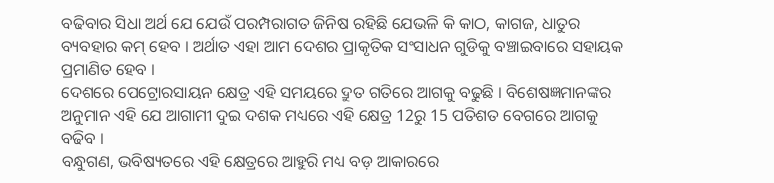ବଢିବାର ସିଧା ଅର୍ଥ ଯେ ଯେଉଁ ପରମ୍ପରାଗତ ଜିନିଷ ରହିଛି ଯେଭଳି କି କାଠ, କାଗଜ, ଧାତୁର ବ୍ୟବହାର କମ୍ ହେବ । ଅର୍ଥାତ ଏହା ଆମ ଦେଶର ପ୍ରାକୃତିକ ସଂସାଧନ ଗୁଡିକୁ ବଞ୍ଚାଇବାରେ ସହାୟକ ପ୍ରମାଣିତ ହେବ ।
ଦେଶରେ ପେଟ୍ରୋରସାୟନ କ୍ଷେତ୍ର ଏହି ସମୟରେ ଦ୍ରୁତ ଗତିରେ ଆଗକୁ ବଢୁଛି । ବିଶେଷଜ୍ଞମାନଙ୍କର ଅନୁମାନ ଏହି ଯେ ଆଗାମୀ ଦୁଇ ଦଶକ ମଧ୍ୟରେ ଏହି କ୍ଷେତ୍ର 12ରୁ 15 ପତିଶତ ବେଗରେ ଆଗକୁ ବଢିବ ।
ବନ୍ଧୁଗଣ, ଭବିଷ୍ୟତରେ ଏହି କ୍ଷେତ୍ରରେ ଆହୁରି ମଧ୍ୟ ବଡ଼ ଆକାରରେ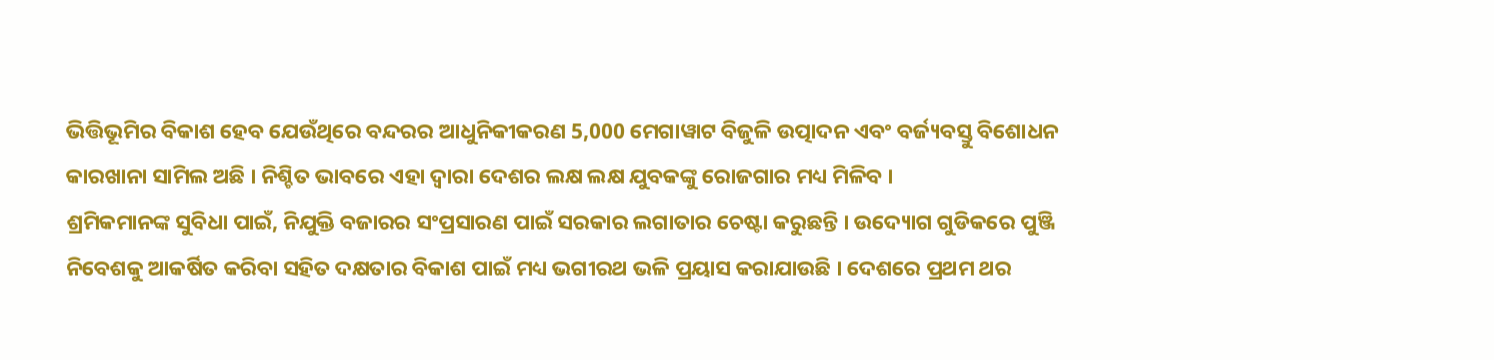ଭିତ୍ତିଭୂମିର ବିକାଶ ହେବ ଯେଉଁଥିରେ ବନ୍ଦରର ଆଧୁନିକୀକରଣ 5,000 ମେଗାୱାଟ ବିଜୁଳି ଉତ୍ପାଦନ ଏବଂ ବର୍ଜ୍ୟବସ୍ତୁ ବିଶୋଧନ କାରଖାନା ସାମିଲ ଅଛି । ନିଶ୍ଚିତ ଭାବରେ ଏହା ଦ୍ୱାରା ଦେଶର ଲକ୍ଷ ଲକ୍ଷ ଯୁବକଙ୍କୁ ରୋଜଗାର ମଧ୍ୟ ମିଳିବ ।
ଶ୍ରମିକମାନଙ୍କ ସୁବିଧା ପାଇଁ, ନିଯୁକ୍ତି ବଜାରର ସଂପ୍ରସାରଣ ପାଇଁ ସରକାର ଲଗାତାର ଚେଷ୍ଟା କରୁଛନ୍ତି । ଉଦ୍ୟୋଗ ଗୁଡିକରେ ପୁଞ୍ଜି ନିବେଶକୁ ଆକର୍ଷିତ କରିବା ସହିତ ଦକ୍ଷତାର ବିକାଶ ପାଇଁ ମଧ୍ୟ ଭଗୀରଥ ଭଳି ପ୍ରୟାସ କରାଯାଉଛି । ଦେଶରେ ପ୍ରଥମ ଥର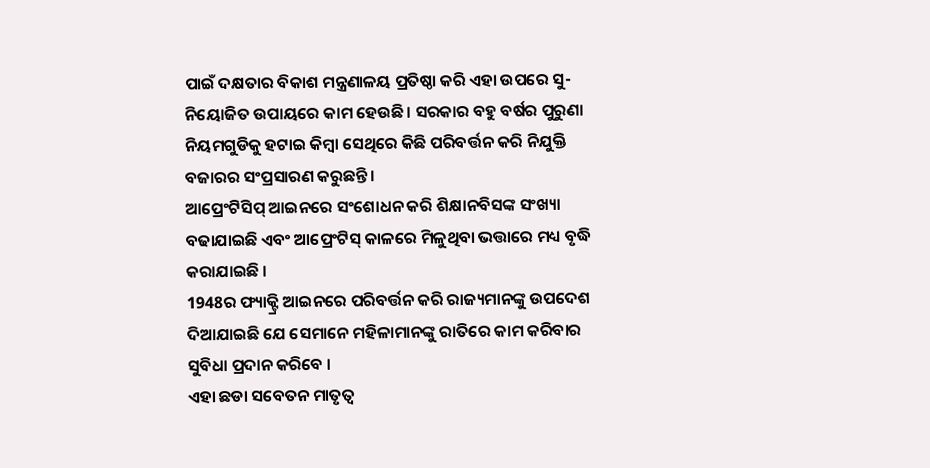ପାଇଁ ଦକ୍ଷତାର ବିକାଶ ମନ୍ତ୍ରଣାଳୟ ପ୍ରତିଷ୍ଠା କରି ଏହା ଉପରେ ସୁ-ନିୟୋଜିତ ଉପାୟରେ କାମ ହେଉଛି । ସରକାର ବହୁ ବର୍ଷର ପୁରୁଣା ନିୟମଗୁଡିକୁ ହଟାଇ କିମ୍ବା ସେଥିରେ କିଛି ପରିବର୍ତ୍ତନ କରି ନିଯୁକ୍ତି ବଜାରର ସଂପ୍ରସାରଣ କରୁଛନ୍ତି ।
ଆପ୍ରେଂଟିସିପ୍ ଆଇନରେ ସଂଶୋଧନ କରି ଶିକ୍ଷାନବିସଙ୍କ ସଂଖ୍ୟା ବଢାଯାଇଛି ଏବଂ ଆପ୍ରେଂଟିସ୍ କାଳରେ ମିଳୁଥିବା ଭତ୍ତାରେ ମଧ୍ୟ ବୃଦ୍ଧି କରାଯାଇଛି ।
1948ର ଫ୍ୟାକ୍ଟ୍ରି ଆଇନରେ ପରିବର୍ତ୍ତନ କରି ରାଜ୍ୟମାନଙ୍କୁ ଉପଦେଶ ଦିଆଯାଇଛି ଯେ ସେମାନେ ମହିଳାମାନଙ୍କୁ ରାତିରେ କାମ କରିବାର ସୁବିଧା ପ୍ରଦାନ କରିବେ ।
ଏହା ଛଡା ସବେତନ ମାତୃତ୍ୱ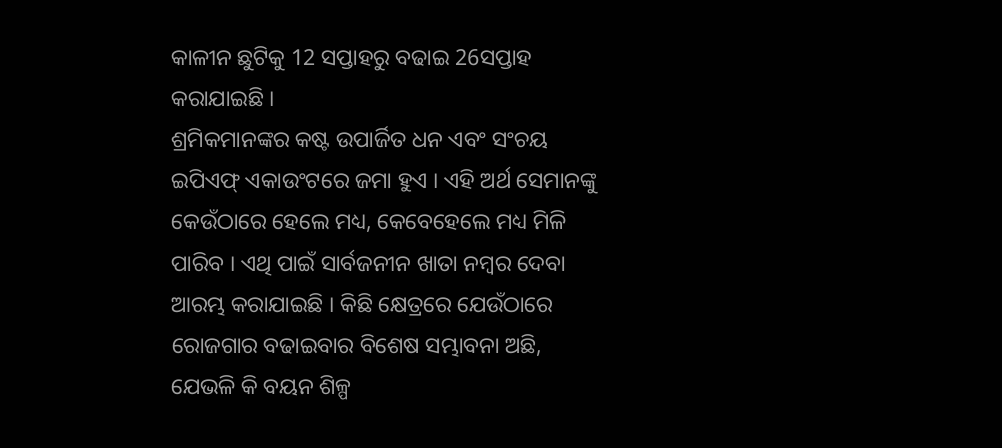କାଳୀନ ଛୁଟିକୁ 12 ସପ୍ତାହରୁ ବଢାଇ 26ସପ୍ତାହ କରାଯାଇଛି ।
ଶ୍ରମିକମାନଙ୍କର କଷ୍ଟ ଉପାର୍ଜିତ ଧନ ଏବଂ ସଂଚୟ ଇପିଏଫ୍ ଏକାଉଂଟରେ ଜମା ହୁଏ । ଏହି ଅର୍ଥ ସେମାନଙ୍କୁ କେଉଁଠାରେ ହେଲେ ମଧ୍ୟ, କେବେହେଲେ ମଧ୍ୟ ମିଳି ପାରିବ । ଏଥି ପାଇଁ ସାର୍ବଜନୀନ ଖାତା ନମ୍ବର ଦେବା ଆରମ୍ଭ କରାଯାଇଛି । କିଛି କ୍ଷେତ୍ରରେ ଯେଉଁଠାରେ ରୋଜଗାର ବଢାଇବାର ବିଶେଷ ସମ୍ଭାବନା ଅଛି, ଯେଭଳି କି ବୟନ ଶିଳ୍ପ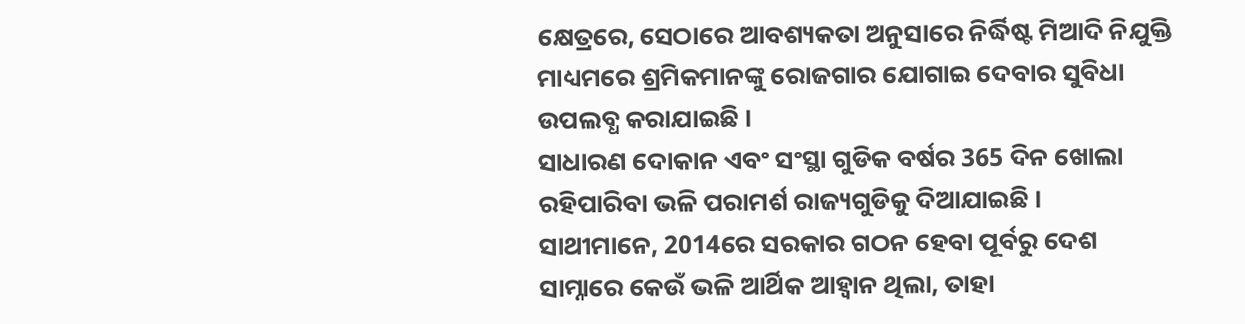କ୍ଷେତ୍ରରେ, ସେଠାରେ ଆବଶ୍ୟକତା ଅନୁସାରେ ନିର୍ଦ୍ଧିଷ୍ଟ ମିଆଦି ନିଯୁକ୍ତି ମାଧ୍ୟମରେ ଶ୍ରମିକମାନଙ୍କୁ ରୋଜଗାର ଯୋଗାଇ ଦେବାର ସୁବିଧା ଉପଲବ୍ଧ କରାଯାଇଛି ।
ସାଧାରଣ ଦୋକାନ ଏବଂ ସଂସ୍ଥା ଗୁଡିକ ବର୍ଷର 365 ଦିନ ଖୋଲା ରହିପାରିବା ଭଳି ପରାମର୍ଶ ରାଜ୍ୟଗୁଡିକୁ ଦିଆଯାଇଛି ।
ସାଥୀମାନେ, 2014ରେ ସରକାର ଗଠନ ହେବା ପୂର୍ବରୁ ଦେଶ ସାମ୍ନାରେ କେଉଁ ଭଳି ଆର୍ଥିକ ଆହ୍ୱାନ ଥିଲା, ତାହା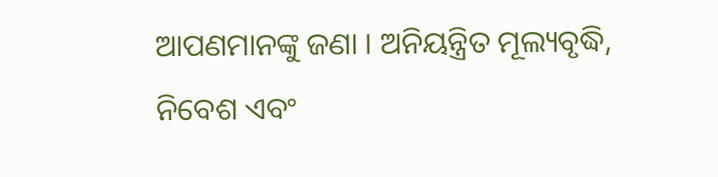ଆପଣମାନଙ୍କୁ ଜଣା । ଅନିୟନ୍ତ୍ରିତ ମୂଲ୍ୟବୃଦ୍ଧି, ନିବେଶ ଏବଂ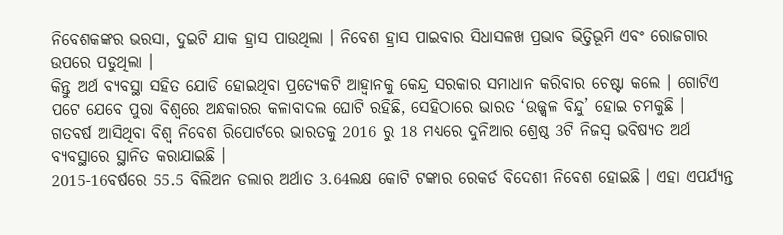ନିବେଶକଙ୍କର ଭରସା, ଦୁଇଟି ଯାକ ହ୍ରାସ ପାଉଥିଲା । ନିବେଶ ହ୍ରାସ ପାଇବାର ସିଧାସଳଖ ପ୍ରଭାବ ଭିତ୍ତିଭୂମି ଏବଂ ରୋଜଗାର ଉପରେ ପଡୁଥିଲା ।
କିନ୍ତୁ ଅର୍ଥ ବ୍ୟବସ୍ଥା ସହିତ ଯୋଡି ହୋଇଥିବା ପ୍ରତ୍ୟେକଟି ଆହ୍ୱାନକୁ କେନ୍ଦ୍ର ସରକାର ସମାଧାନ କରିବାର ଚେଷ୍ଟା କଲେ । ଗୋଟିଏ ପଟେ ଯେବେ ପୁରା ବିଶ୍ୱରେ ଅନ୍ଧକାରର କଳାବାଦଲ ଘୋଟି ରହିଛି, ସେହିଠାରେ ଭାରତ ‘ଉଜ୍ଜ୍ୱଳ ବିନ୍ଦୁ’ ହୋଇ ଚମକୁଛି ।
ଗତବର୍ଷ ଆସିଥିବା ବିଶ୍ୱ ନିବେଶ ରିପୋର୍ଟରେ ଭାରତକୁ 2016 ରୁ 18 ମଧ୍ୟରେ ଦୁନିଆର ଶ୍ରେଷ୍ଠ 3ଟି ନିଜସ୍ୱ ଭବିଷ୍ୟତ ଅର୍ଥ ବ୍ୟବସ୍ଥାରେ ସ୍ଥାନିତ କରାଯାଇଛି ।
2015-16ବର୍ଷରେ 55.5 ବିଲିଅନ ଡଲାର ଅର୍ଥାତ 3.64ଲକ୍ଷ କୋଟି ଟଙ୍କାର ରେକର୍ଡ ବିଦେଶୀ ନିବେଶ ହୋଇଛି । ଏହା ଏପର୍ଯ୍ୟନ୍ତ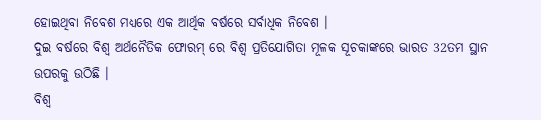ହୋଇଥିବା ନିବେଶ ମଧ୍ୟରେ ଏକ ଆର୍ଥିକ ବର୍ଷରେ ସର୍ବାଧିକ ନିବେଶ ।
ଦୁଇ ବର୍ଷରେ ବିଶ୍ୱ ଅର୍ଥନୈତିକ ଫୋରମ୍ ରେ ବିଶ୍ୱ ପ୍ରତିଯୋଗିତା ମୂଳକ ସୂଚକାଙ୍କରେ ଭାରତ 32ତମ ସ୍ଥାନ ଉପରକୁ ଉଠିଛି ।
ବିଶ୍ୱ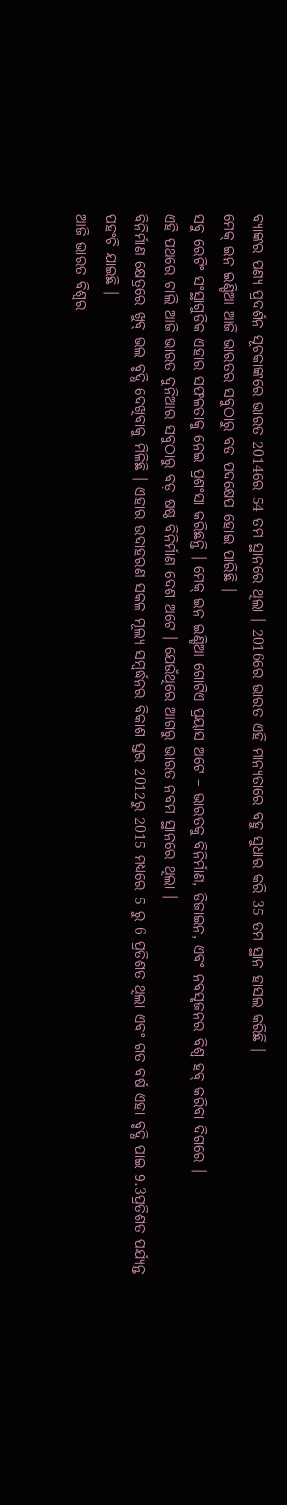ବ୍ୟାଙ୍କର ପଣ୍ୟ ପ୍ରଦର୍ଶନ ସୂଚକାଙ୍କରେ ଭାରତ 2014ରେ 54 ତମ ସ୍ଥାନରେ ଥିଲା । 2016ରେ ଭାରତ ଏହି ମାନ୍ୟତାରେ ବହୁ ସୁଧାର କରି 35 ତମ ସ୍ଥାନ ହାସଲ କରିଛି ।
ମେକ୍ ଇନ ଇଣ୍ଡିଆ ଆଜି ଭାରତର ସବୁଠାରୁ ବଡ ପଦକ୍ଷେପ ହୋଇ ପାରିଛି ।
ସବୁ ରେଟିଂ ସଂସ୍ଥାଗୁଡିକ ଏହାର ସଫଳତାକୁ ନେଇ ପ୍ରଶଂସା କରିଛନ୍ତି । ମେକ୍ ଇନ ଇଣ୍ଡିଆ ଗୋଟିଏ ପ୍ରୟାସ ଅଟେ – ଭାରତକୁ ବିନିର୍ମାଣ, ଡିଜାଇନ, ଏବଂ ନବସୃଜନର ବିଶ୍ୱ ହବ୍ କରିବା ଦିଗରେ ।
ଏହି ପଥରେ ଚାଲି ଆଜି ଭାରତ ଦୁନିଆର ସବୁଠାରୁ ବଡ଼ ଷଷ୍ଠ ବିନିର୍ମାଣ ଦେଶ ଅଟେ । ଯେଉଁଥିରେ ଆଗରୁ ଭାରତ ନବମ ସ୍ଥାନରେ ଥିଲା ।
ବିନିର୍ମାଣ କ୍ଷେତ୍ରରେ ଖୁବ୍ ଭଲ ବୃଦ୍ଧି ଦେଖିବାକୁ ମିଳିଛି । ଏହାର ଉଦାହରଣ ସକଳ ମୂଲ୍ୟ ସମ୍ବର୍ଦ୍ଧନର ବିକାଶ ସ୍ତର 2012ରୁ 2015 ମଧ୍ୟରେ 5 ରୁ 6 ପ୍ରତିଶତ ଥିଲା ଏବଂ ଗତ ବର୍ଷ ଏହା ବୃଦ୍ଧି ପାଇ 9.3ପ୍ରତିଶତ ପର୍ଯ୍ୟନ୍ତ ପହଂଚି ଯାଇଛି ।
ଆଜି ଭାରତ ବିଶ୍ୱର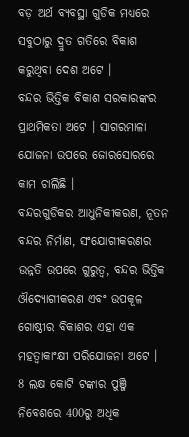ବଡ଼ ଅର୍ଥ ବ୍ୟବସ୍ଥା ଗୁଡିକ ମଧ୍ୟରେ ସବୁଠାରୁ ଦ୍ରୁତ ଗତିରେ ବିକାଶ କରୁଥିବା ଦେଶ ଅଟେ ।
ବନ୍ଦର ଭିତ୍ତିକ ବିକାଶ ସରକାରଙ୍କର ପ୍ରାଥମିକତା ଅଟେ । ସାଗରମାଳା ଯୋଜନା ଉପରେ ଜୋରସୋରରେ କାମ ଚାଲିଛି ।
ବନ୍ଦରଗୁଡିକର ଆଧୁନିକୀକରଣ, ନୂତନ ବନ୍ଦର ନିର୍ମାଣ, ସଂଯୋଗୀକରଣର ଉନ୍ନତି ଉପରେ ଗୁରୁତ୍ୱ, ବନ୍ଦର ଭିତ୍ତିକ ଔଦ୍ୟୋଗୀକରଣ ଏବଂ ଉପକୂଳ ଗୋଷ୍ଠୀର ବିକାଶର ଏହା ଏକ ମହତ୍ୱାକାଂକ୍ଷୀ ପରିଯୋଜନା ଅଟେ ।
8 ଲକ୍ଷ କୋଟି ଟଙ୍କାର ପୁଞ୍ଜି ନିବେଶରେ 400ରୁ ଅଧିକ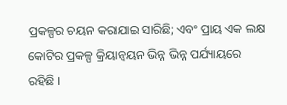ପ୍ରକଳ୍ପର ଚୟନ କରାଯାଇ ସାରିଛି; ଏବଂ ପ୍ରାୟ ଏକ ଲକ୍ଷ କୋଟିର ପ୍ରକଳ୍ପ କ୍ରିୟାନ୍ୱୟନ ଭିନ୍ନ ଭିନ୍ନ ପର୍ଯ୍ୟାୟରେ ରହିଛି ।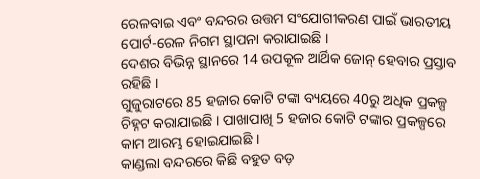ରେଳବାଇ ଏବଂ ବନ୍ଦରର ଉତ୍ତମ ସଂଯୋଗୀକରଣ ପାଇଁ ଭାରତୀୟ ପୋର୍ଟ-ରେଳ ନିଗମ ସ୍ଥାପନା କରାଯାଇଛି ।
ଦେଶର ବିଭିନ୍ନ ସ୍ଥାନରେ 14 ଉପକୂଳ ଆର୍ଥିକ ଜୋନ୍ ହେବାର ପ୍ରସ୍ତାବ ରହିଛି ।
ଗୁଜୁରାଟରେ 85 ହଜାର କୋଟି ଟଙ୍କା ବ୍ୟୟରେ 40ରୁ ଅଧିକ ପ୍ରକଳ୍ପ ଚିହ୍ନଟ କରାଯାଇଛି । ପାଖାପାଖି 5 ହଜାର କୋଟି ଟଙ୍କାର ପ୍ରକଳ୍ପରେ କାମ ଆରମ୍ଭ ହୋଇଯାଇଛି ।
କାଣ୍ଡଲା ବନ୍ଦରରେ କିଛି ବହୁତ ବଡ଼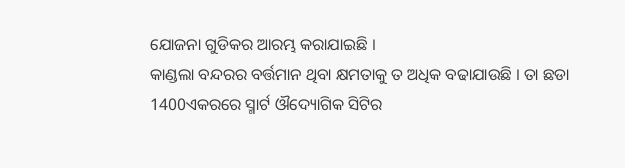ଯୋଜନା ଗୁଡିକର ଆରମ୍ଭ କରାଯାଇଛି ।
କାଣ୍ଡଲା ବନ୍ଦରର ବର୍ତ୍ତମାନ ଥିବା କ୍ଷମତାକୁ ତ ଅଧିକ ବଢାଯାଉଛି । ତା ଛଡା 1400ଏକରରେ ସ୍ମାର୍ଟ ଔଦ୍ୟୋଗିକ ସିଟିର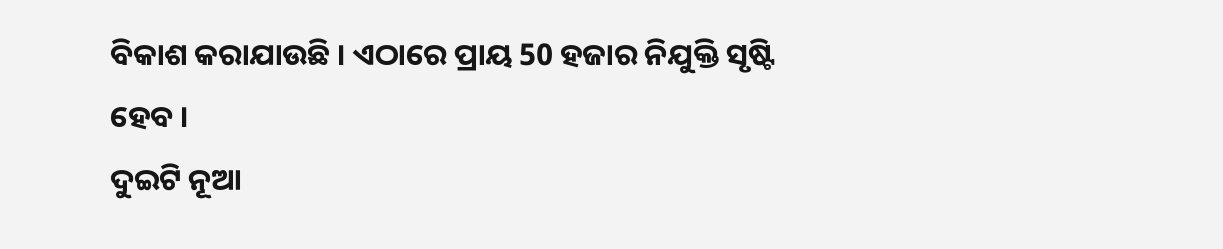ବିକାଶ କରାଯାଉଛି । ଏଠାରେ ପ୍ରାୟ 50 ହଜାର ନିଯୁକ୍ତି ସୃଷ୍ଟି ହେବ ।
ଦୁଇଟି ନୂଆ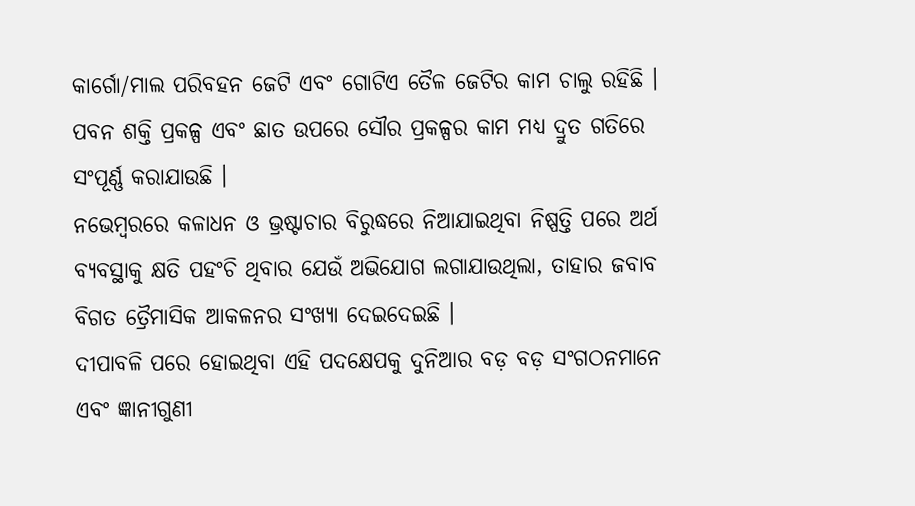କାର୍ଗୋ/ମାଲ ପରିବହନ ଜେଟି ଏବଂ ଗୋଟିଏ ତୈଳ ଜେଟିର କାମ ଚାଲୁ ରହିଛି । ପବନ ଶକ୍ତି ପ୍ରକଳ୍ପ ଏବଂ ଛାତ ଉପରେ ସୌର ପ୍ରକଳ୍ପର କାମ ମଧ୍ୟ ଦ୍ରୁତ ଗତିରେ ସଂପୂର୍ଣ୍ଣ କରାଯାଉଛି ।
ନଭେମ୍ବରରେ କଳାଧନ ଓ ଭ୍ରଷ୍ଟାଚାର ବିରୁଦ୍ଧରେ ନିଆଯାଇଥିବା ନିଷ୍ପତ୍ତି ପରେ ଅର୍ଥ ବ୍ୟବସ୍ଥାକୁ କ୍ଷତି ପହଂଚି ଥିବାର ଯେଉଁ ଅଭିଯୋଗ ଲଗାଯାଉଥିଲା, ତାହାର ଜବାବ ବିଗତ ତ୍ରୈମାସିକ ଆକଳନର ସଂଖ୍ୟା ଦେଇଦେଇଛି ।
ଦୀପାବଳି ପରେ ହୋଇଥିବା ଏହି ପଦକ୍ଷେପକୁ ଦୁନିଆର ବଡ଼ ବଡ଼ ସଂଗଠନମାନେ ଏବଂ ଜ୍ଞାନୀଗୁଣୀ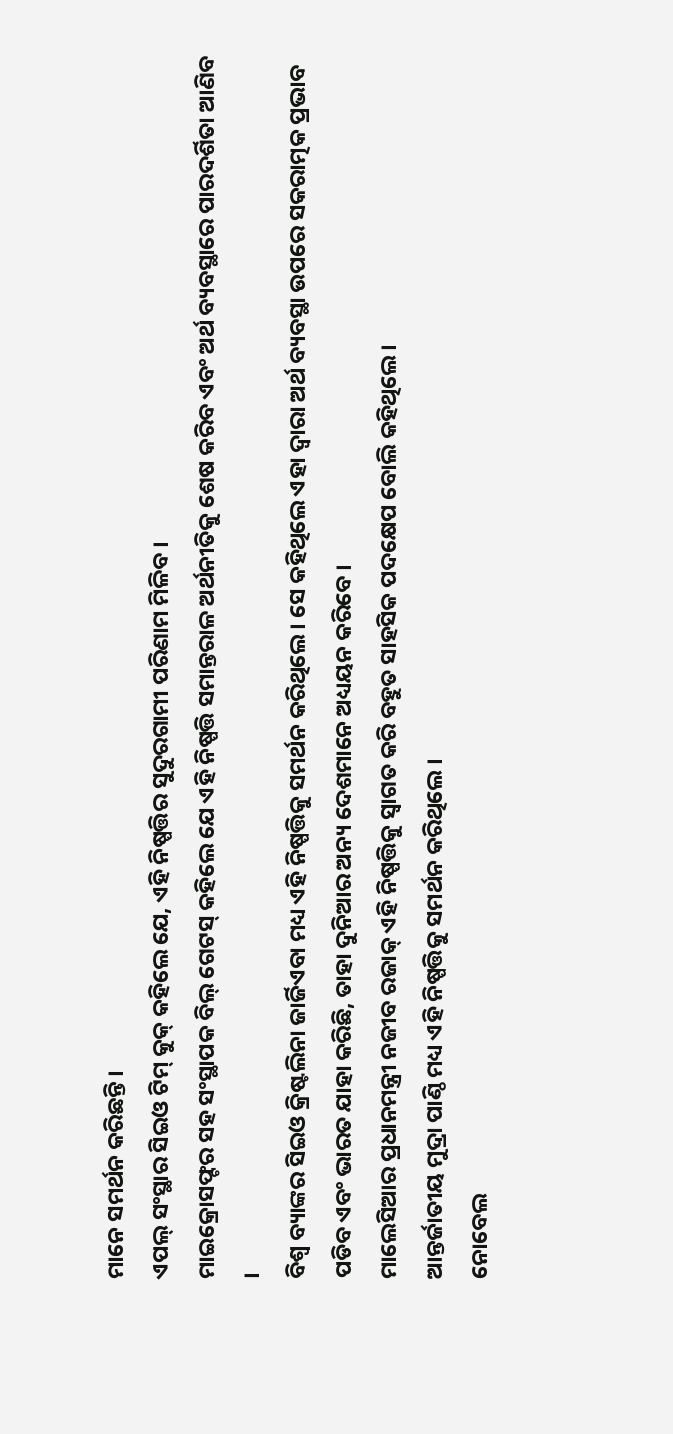ମାନେ ସମର୍ଥନ କରିଛନ୍ତି ।
ଏପଲ୍ ସଂସ୍ଥାର ସିଇଓ ଟିମ୍ କୁକ୍ କହିଲେ ଯେ, ଏହି ନିଷ୍ପତ୍ତିର ସୁଦୁରଗାମୀ ପରିଣାମ ମିଳିବ ।
ମାଇକ୍ରୋସଫ୍ଟର ସହ ସଂସ୍ଥାପକ ବିଲ୍ ଗେଟସ୍ କହିଲେ ଯେ ଏହି ନିଷ୍ପତ୍ତି ସମାନ୍ତରାଳ ଅର୍ଥନୀତିକୁ ଶେଷ କରିବ ଏବଂ ଅର୍ଥ ବ୍ୟବସ୍ଥାରେ ପାରଦର୍ଶିତା ଆଣିବ ।
ବିଶ୍ୱ ବ୍ୟାଙ୍କର ସିଇଓ କ୍ରିଷ୍ଟଲିନା ଜାର୍ଜିଏବା ମଧ୍ୟ ଏହି ନିଷ୍ପତ୍ତିକୁ ସମର୍ଥନ କରିଥିଲେ । ସେ କହିଥିଲେ ଏହା ଦ୍ୱାରା ଅର୍ଥ ବ୍ୟବସ୍ଥା ଉପରେ ସକରାତ୍ମକ ପ୍ରଭାବ ପଡିବ ଏବଂ ଭାରତ ଯାହା କରିଛି, ତାହା ଦୁନିଆର ଅନ୍ୟ ଦେଶମାନେ ଅଧ୍ୟୟନ କରିବେ ।
ମାଲେସିଆର ପ୍ରଧାନମନ୍ତ୍ରୀ ନଜୀବ ରଜାକ୍ ଏହି ନିଷ୍ପତ୍ତିକୁ ସ୍ଵାଗତ କରି ବହୁତ ସାହସିକ ପଦକ୍ଷେପ ବୋଲି କହିଥିଲେ ।
ଆନ୍ତର୍ଜାତୀୟ ମୁଦ୍ରା ପାଣ୍ଠି ମଧ୍ୟ ଏହି ନିଷ୍ପତ୍ତିକୁ ସମର୍ଥନ କରିଥିଲେ ।
ନୋବେଲ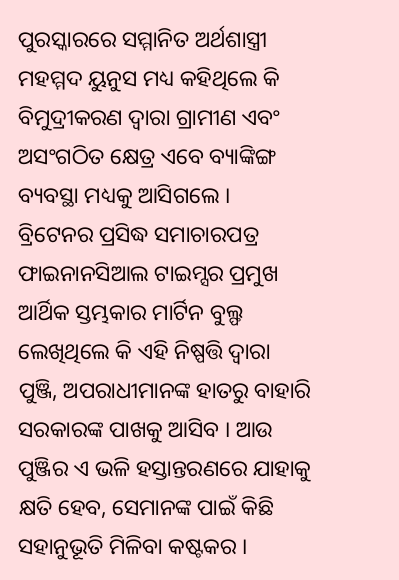ପୁରସ୍କାରରେ ସମ୍ମାନିତ ଅର୍ଥଶାସ୍ତ୍ରୀ ମହମ୍ମଦ ୟୁନୁସ ମଧ୍ୟ କହିଥିଲେ କି ବିମୁଦ୍ରୀକରଣ ଦ୍ୱାରା ଗ୍ରାମୀଣ ଏବଂ ଅସଂଗଠିତ କ୍ଷେତ୍ର ଏବେ ବ୍ୟାଙ୍କିଙ୍ଗ ବ୍ୟବସ୍ଥା ମଧ୍ୟକୁ ଆସିଗଲେ ।
ବ୍ରିଟେନର ପ୍ରସିଦ୍ଧ ସମାଚାରପତ୍ର ଫାଇନାନସିଆଲ ଟାଇମ୍ସର ପ୍ରମୁଖ ଆର୍ଥିକ ସ୍ତମ୍ଭକାର ମାର୍ଟିନ ବୁଲ୍ଫ ଲେଖିଥିଲେ କି ଏହି ନିଷ୍ପତ୍ତି ଦ୍ୱାରା ପୁଞ୍ଜି, ଅପରାଧୀମାନଙ୍କ ହାତରୁ ବାହାରି ସରକାରଙ୍କ ପାଖକୁ ଆସିବ । ଆଉ ପୁଞ୍ଜିର ଏ ଭଳି ହସ୍ତାନ୍ତରଣରେ ଯାହାକୁ କ୍ଷତି ହେବ, ସେମାନଙ୍କ ପାଇଁ କିଛି ସହାନୁଭୂତି ମିଳିବା କଷ୍ଟକର ।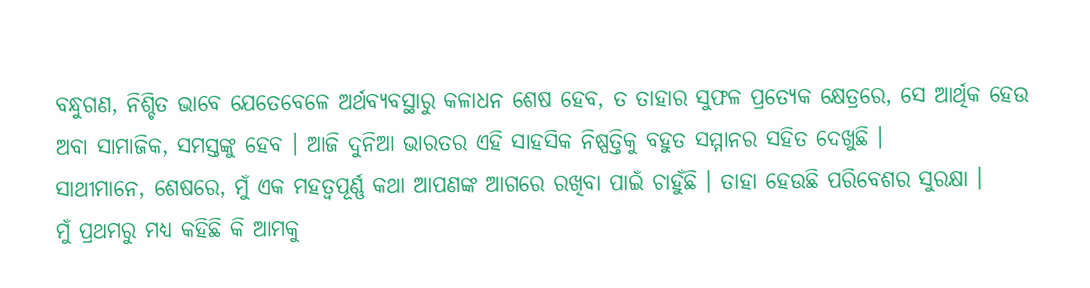ବନ୍ଧୁଗଣ, ନିଶ୍ଚିତ ଭାବେ ଯେତେବେଳେ ଅର୍ଥବ୍ୟବସ୍ଥାରୁ କଳାଧନ ଶେଷ ହେବ, ତ ତାହାର ସୁଫଳ ପ୍ରତ୍ୟେକ କ୍ଷେତ୍ରରେ, ସେ ଆର୍ଥିକ ହେଉ ଅବା ସାମାଜିକ, ସମସ୍ତଙ୍କୁ ହେବ । ଆଜି ଦୁନିଆ ଭାରତର ଏହି ସାହସିକ ନିଷ୍ପତ୍ତିକୁ ବହୁତ ସମ୍ମାନର ସହିତ ଦେଖୁଛି ।
ସାଥୀମାନେ, ଶେଷରେ, ମୁଁ ଏକ ମହତ୍ୱପୂର୍ଣ୍ଣ କଥା ଆପଣଙ୍କ ଆଗରେ ରଖିବା ପାଇଁ ଚାହୁଁଛି । ତାହା ହେଉଛି ପରିବେଶର ସୁରକ୍ଷା ।
ମୁଁ ପ୍ରଥମରୁ ମଧ୍ୟ କହିଛି କି ଆମକୁ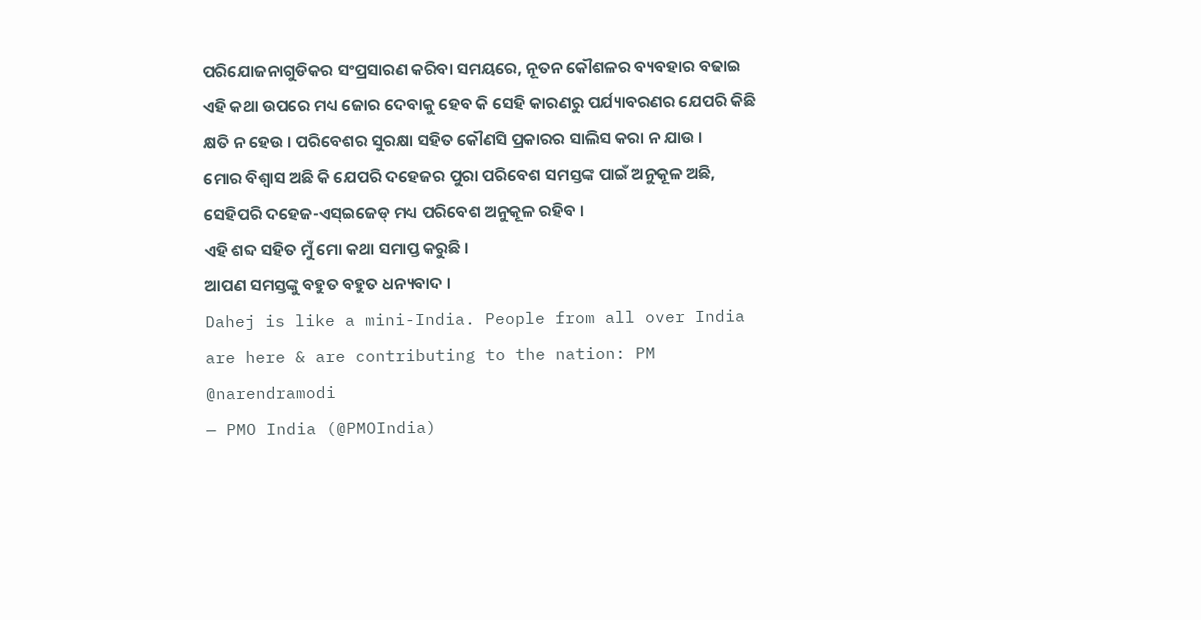ପରିଯୋଜନାଗୁଡିକର ସଂପ୍ରସାରଣ କରିବା ସମୟରେ, ନୂତନ କୌଶଳର ବ୍ୟବହାର ବଢାଇ ଏହି କଥା ଉପରେ ମଧ୍ୟ ଜୋର ଦେବାକୁ ହେବ କି ସେହି କାରଣରୁ ପର୍ଯ୍ୟାବରଣର ଯେପରି କିଛି କ୍ଷତି ନ ହେଉ । ପରିବେଶର ସୁରକ୍ଷା ସହିତ କୌଣସି ପ୍ରକାରର ସାଲିସ କରା ନ ଯାଉ ।
ମୋର ବିଶ୍ୱାସ ଅଛି କି ଯେପରି ଦହେଜର ପୁରା ପରିବେଶ ସମସ୍ତଙ୍କ ପାଇଁ ଅନୁକୂଳ ଅଛି, ସେହିପରି ଦହେଜ-ଏସ୍ଇଜେଡ୍ ମଧ୍ୟ ପରିବେଶ ଅନୁକୂଳ ରହିବ ।
ଏହି ଶବ୍ଦ ସହିତ ମୁଁ ମୋ କଥା ସମାପ୍ତ କରୁଛି ।
ଆପଣ ସମସ୍ତଙ୍କୁ ବହୁତ ବହୁତ ଧନ୍ୟବାଦ ।
Dahej is like a mini-India. People from all over India are here & are contributing to the nation: PM @narendramodi
— PMO India (@PMOIndia)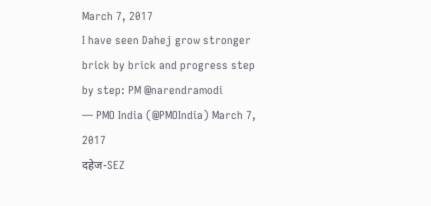March 7, 2017
I have seen Dahej grow stronger brick by brick and progress step by step: PM @narendramodi
— PMO India (@PMOIndia) March 7, 2017
दहेज-SEZ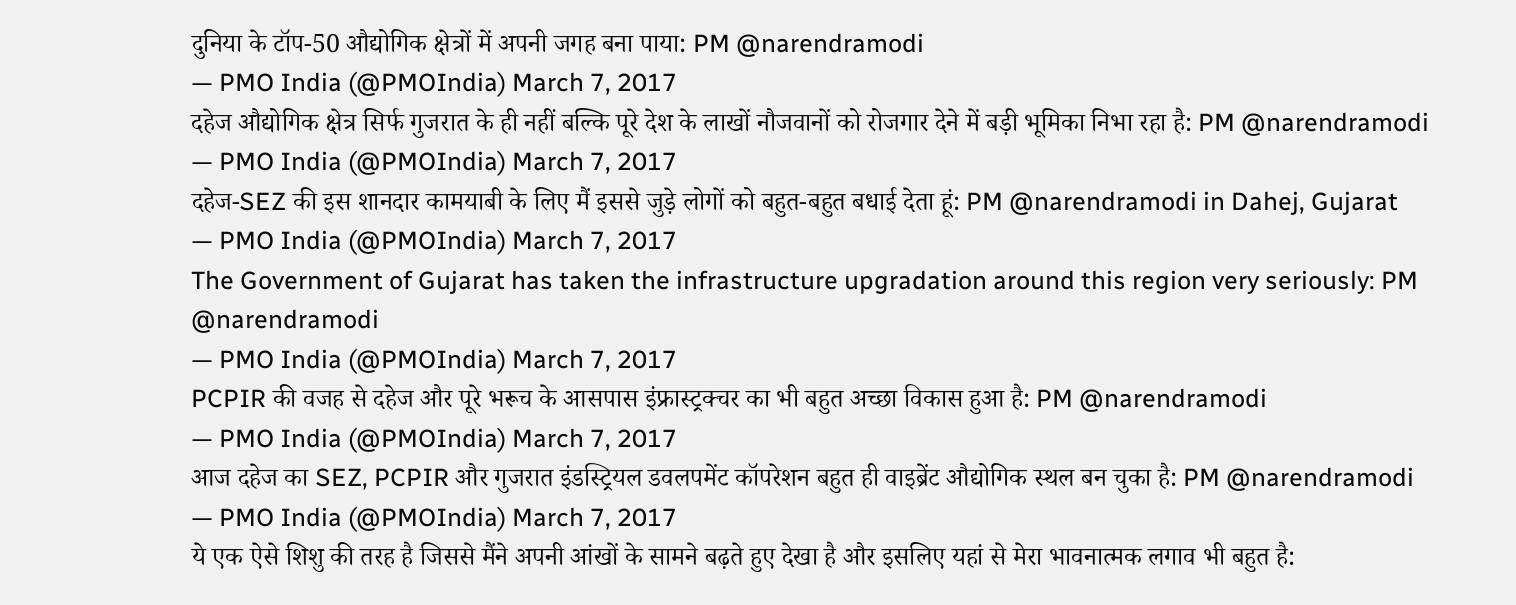दुनिया के टॉप-50 औद्योगिक क्षेत्रों में अपनी जगह बना पाया: PM @narendramodi
— PMO India (@PMOIndia) March 7, 2017
दहेज औद्योगिक क्षेत्र सिर्फ गुजरात के ही नहीं बल्कि पूरे देश के लाखों नौजवानों को रोजगार देने में बड़ी भूमिका निभा रहा है: PM @narendramodi
— PMO India (@PMOIndia) March 7, 2017
दहेज-SEZ की इस शानदार कामयाबी के लिए मैं इससे जुड़े लोगों को बहुत-बहुत बधाई देता हूं: PM @narendramodi in Dahej, Gujarat
— PMO India (@PMOIndia) March 7, 2017
The Government of Gujarat has taken the infrastructure upgradation around this region very seriously: PM @narendramodi
— PMO India (@PMOIndia) March 7, 2017
PCPIR की वजह से दहेज और पूरे भरूच के आसपास इंफ्रास्ट्रक्चर का भी बहुत अच्छा विकास हुआ है: PM @narendramodi
— PMO India (@PMOIndia) March 7, 2017
आज दहेज का SEZ, PCPIR और गुजरात इंडस्ट्रियल डवलपमेंट कॉपरेशन बहुत ही वाइब्रेंट औद्योगिक स्थल बन चुका है: PM @narendramodi
— PMO India (@PMOIndia) March 7, 2017
ये एक ऐसे शिशु की तरह है जिससे मैंने अपनी आंखों के सामने बढ़ते हुए देखा है और इसलिए यहां से मेरा भावनात्मक लगाव भी बहुत है: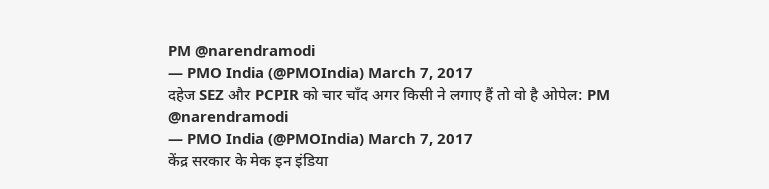PM @narendramodi
— PMO India (@PMOIndia) March 7, 2017
दहेज SEZ और PCPIR को चार चाँद अगर किसी ने लगाए हैं तो वो है ओपेल: PM @narendramodi
— PMO India (@PMOIndia) March 7, 2017
केंद्र सरकार के मेक इन इंडिया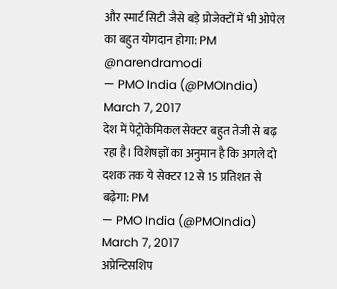और स्मार्ट सिटी जैसे बड़े प्रोजेक्टों में भी ओपेल का बहुत योगदान होगा: PM @narendramodi
— PMO India (@PMOIndia) March 7, 2017
देश में पेट्रोकेमिकल सेक्टर बहुत तेजी से बढ़ रहा है। विशेषज्ञों का अनुमान है कि अगले दो दशक तक ये सेक्टर 12 से 15 प्रतिशत से बढ़ेगा: PM
— PMO India (@PMOIndia) March 7, 2017
अप्रेन्टिसशिप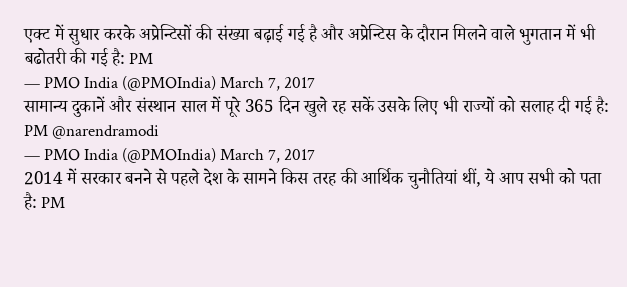एक्ट में सुधार करके अप्रेन्टिसों की संख्या बढ़ाई गई है और अप्रेन्टिस के दौरान मिलने वाले भुगतान में भी बढोतरी की गई है: PM
— PMO India (@PMOIndia) March 7, 2017
सामान्य दुकानें और संस्थान साल में पूरे 365 दिन खुले रह सकें उसके लिए भी राज्यों को सलाह दी गई है: PM @narendramodi
— PMO India (@PMOIndia) March 7, 2017
2014 में सरकार बनने से पहले देश के सामने किस तरह की आर्थिक चुनौतियां थीं, ये आप सभी को पता है: PM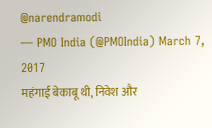@narendramodi
— PMO India (@PMOIndia) March 7, 2017
महंगाई बेकाबू थी, निवेश और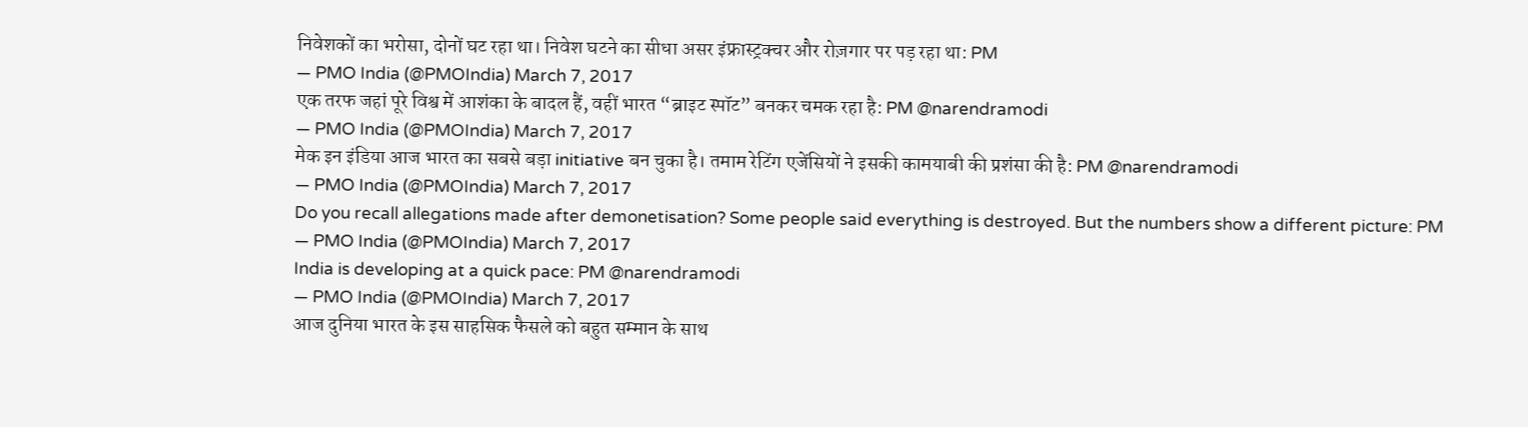निवेशकों का भरोसा, दोनों घट रहा था। निवेश घटने का सीधा असर इंफ्रास्ट्रक्चर और रोज़गार पर पड़ रहा था: PM
— PMO India (@PMOIndia) March 7, 2017
एक तरफ जहां पूरे विश्व में आशंका के बादल हैं, वहीं भारत “ब्राइट स्पॉट” बनकर चमक रहा है: PM @narendramodi
— PMO India (@PMOIndia) March 7, 2017
मेक इन इंडिया आज भारत का सबसे बड़ा initiative बन चुका है। तमाम रेटिंग एजेंसियों ने इसकी कामयाबी की प्रशंसा की है: PM @narendramodi
— PMO India (@PMOIndia) March 7, 2017
Do you recall allegations made after demonetisation? Some people said everything is destroyed. But the numbers show a different picture: PM
— PMO India (@PMOIndia) March 7, 2017
India is developing at a quick pace: PM @narendramodi
— PMO India (@PMOIndia) March 7, 2017
आज दुनिया भारत के इस साहसिक फैसले को बहुत सम्मान के साथ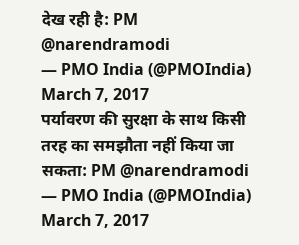देख रही है: PM @narendramodi
— PMO India (@PMOIndia) March 7, 2017
पर्यावरण की सुरक्षा के साथ किसी तरह का समझौता नहीं किया जा सकता: PM @narendramodi
— PMO India (@PMOIndia) March 7, 2017